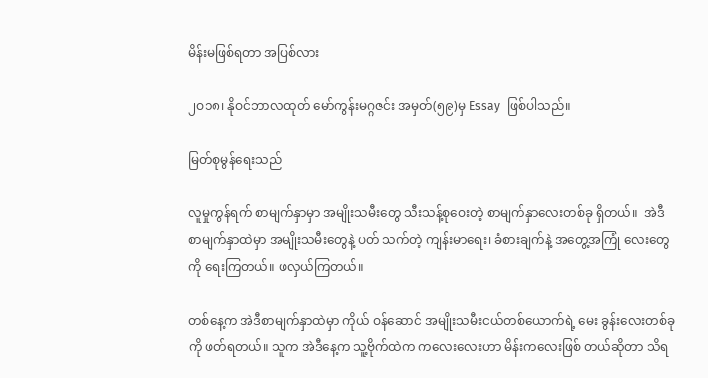မိန်းမဖြစ်ရတာ အပြစ်လား

၂ဝ၁၈၊ နိုဝင်ဘာလထုတ် မော်ကွန်းမဂ္ဂဇင်း အမှတ်(၅၉)မှ Essay  ဖြစ်ပါသည်။

မြတ်စုမွန်ရေးသည်

လူမှုကွန်ရက် စာမျက်နှာမှာ အမျိုးသမီးတွေ သီးသန့်စုဝေးတဲ့ စာမျက်နှာလေးတစ်ခု ရှိတယ်။  အဲဒီစာမျက်နှာထဲမှာ အမျိုးသမီးတွေနဲ့ ပတ် သက်တဲ့ ကျန်းမာရေး၊ ခံစားချက်နဲ့ အတွေ့အကြုံ လေးတွေကို ရေးကြတယ်။ ဖလှယ်ကြတယ်။

တစ်နေ့က အဲဒီစာမျက်နှာထဲမှာ ကိုယ် ဝန်ဆောင် အမျိုးသမီးငယ်တစ်ယောက်ရဲ့ မေး ခွန်းလေးတစ်ခုကို ဖတ်ရတယ်။ သူက အဲဒီနေ့က သူ့ဗိုက်ထဲက ကလေးလေးဟာ မိန်းကလေးဖြစ် တယ်ဆိုတာ သိရ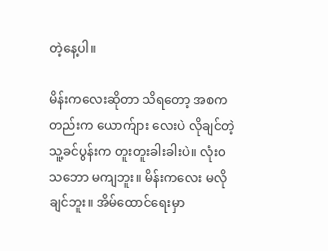တဲ့နေ့ပါ။

မိန်းကလေးဆိုတာ သိရတော့ အစကတည်းက ယောက်ျား လေးပဲ လိုချင်တဲ့ သူ့ခင်ပွန်းက တူးတူးခါးခါးပဲ။ လုံး၀ သဘော မကျဘူး။ မိန်းကလေး မလိုချင်ဘူး။ အိမ်ထောင်ရေးမှာ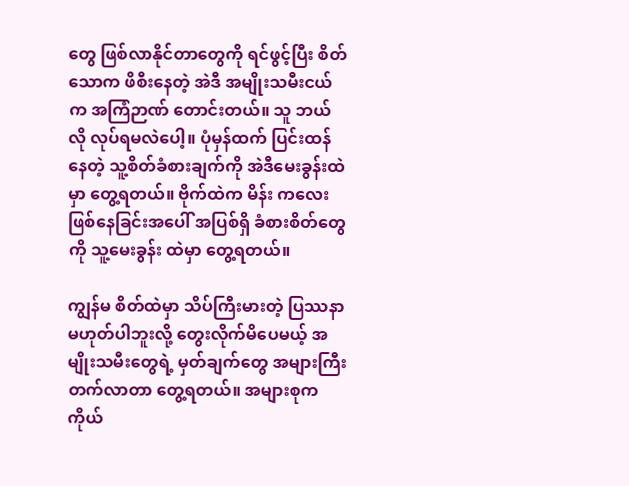တွေ ဖြစ်လာနိုင်တာတွေကို ရင်ဖွင့်ပြီး စိတ်သောက ဖိစီးနေတဲ့ အဲဒီ အမျိုးသမီးငယ်က အကြံဉာဏ် တောင်းတယ်။ သူ ဘယ်လို လုပ်ရမလဲပေါ့။ ပုံမှန်ထက် ပြင်းထန်နေတဲ့ သူ့စိတ်ခံစားချက်ကို အဲဒီမေးခွန်းထဲမှာ တွေ့ရတယ်။ ဗိုက်ထဲက မိန်း ကလေးဖြစ်နေခြင်းအပေါ် အပြစ်ရှိ ခံစားစိတ်တွေကို သူ့မေးခွန်း ထဲမှာ တွေ့ရတယ်။

ကျွန်မ စိတ်ထဲမှာ သိပ်ကြီးမားတဲ့ ပြဿနာမဟုတ်ပါဘူးလို့ တွေးလိုက်မိပေမယ့် အမျိုးသမီးတွေရဲ့ မှတ်ချက်တွေ အများကြီး တက်လာတာ တွေ့ရတယ်။ အများစုက ကိုယ်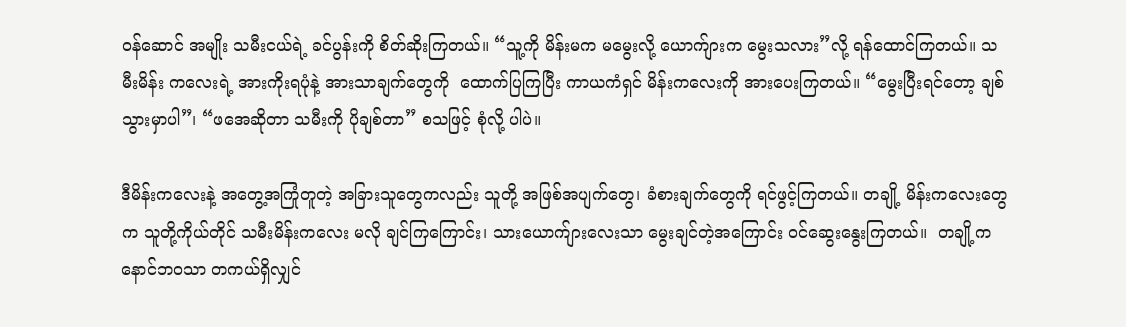ဝန်ဆောင် အမျိုး သမီးငယ်ရဲ့ ခင်ပွန်းကို စိတ်ဆိုးကြတယ်။ “သူ့ကို မိန်းမက မမွေးလို့ ယောက်ျားက မွေးသလား”လို့ ရန်ထောင်ကြတယ်။ သမီးမိန်း ကလေးရဲ့ အားကိုးရပုံနဲ့ အားသာချက်တွေကို  ထောက်ပြကြပြီး ကာယကံရှင် မိန်းကလေးကို အားပေးကြတယ်။ “မွေးပြီးရင်တော့ ချစ်သွားမှာပါ”၊ “ဖအေဆိုတာ သမီးကို ပိုချစ်တာ” စသဖြင့် စုံလို့ ပါပဲ။

ဒီမိန်းကလေးနဲ့ အတွေ့အကြုံတူတဲ့ အခြားသူတွေကလည်း သူတို့ အဖြစ်အပျက်တွေ၊ ခံစားချက်တွေကို ရင်ဖွင့်ကြတယ်။ တချို့ မိန်းကလေးတွေက သူတို့ကိုယ်တိုင် သမီးမိန်းကလေး မလို ချင်ကြကြောင်း၊ သားယောက်ျားလေးသာ မွေးချင်တဲ့အကြောင်း ဝင်ဆွေးနွေးကြတယ်။  တချို့က နောင်ဘဝသာ တကယ်ရှိလျှင်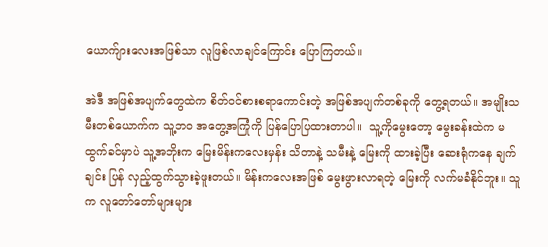ယောက်ျားလေးအဖြစ်သာ လူဖြစ်လာချင်ကြောင်း ပြောကြတယ်။

အဲဒီ အဖြစ်အပျက်တွေထဲက စိတ်ဝင်စားစရာကောင်းတဲ့ အဖြစ်အပျက်တစ်ခုကို တွေ့ရတယ်။ အမျိုးသမီးတစ်ယောက်က သူ့ဘ၀ အတွေ့အကြုံကို ပြန်ပြောပြထားတာပါ။  သူ့ကိုမွေးတော့ မွေးခန်းထဲက မထွက်ခင်မှာပဲ သူ့အဘိုးက မြေးမိန်းကလေးမှန်း သိတာနဲ့ သမီးနဲ့ မြေးကို ထားခဲ့ပြီး ဆေးရုံကနေ ချက်ချင်း ပြန် လှည့်ထွက်သွားခဲ့ဖူးတယ်။ မိန်းကလေးအဖြစ် မွေးဖွားလာရတဲ့ မြေးကို လက်မခံနိုင်ဘူး။ သူက လူတော်တော်များများ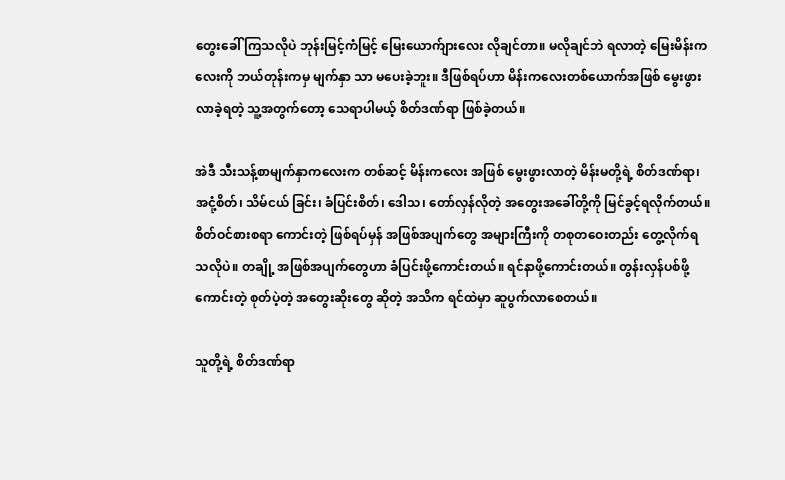တွေးခေါ် ကြသလိုပဲ ဘုန်းမြင့်ကံမြင့် မြေးယောက်ျားလေး လိုချင်တာ။ မလိုချင်ဘဲ ရလာတဲ့ မြေးမိန်းကလေးကို ဘယ်တုန်းကမှ မျက်နှာ သာ မပေးခဲ့ဘူး။ ဒီဖြစ်ရပ်ဟာ မိန်းကလေးတစ်ယောက်အဖြစ် မွေးဖွားလာခဲ့ရတဲ့ သူ့အတွက်တော့ သေရာပါမယ့် စိတ်ဒဏ်ရာ ဖြစ်ခဲ့တယ်။

အဲဒီ သီးသန့်စာမျက်နှာကလေးက တစ်ဆင့် မိန်းကလေး အဖြစ် မွေးဖွားလာတဲ့ မိန်းမတို့ရဲ့ စိတ်ဒဏ်ရာ၊ အငုံ့စိတ်၊ သိမ်ငယ် ခြင်း၊ ခံပြင်းစိတ်၊ ဒေါသ၊ တော်လှန်လိုတဲ့ အတွေးအခေါ်တို့ကို မြင်ခွင့်ရလိုက်တယ်။ စိတ်ဝင်စားစရာ ကောင်းတဲ့ ဖြစ်ရပ်မှန် အဖြစ်အပျက်တွေ အများကြီးကို တစုတဝေးတည်း တွေ့လိုက်ရ သလိုပဲ။ တချို့ အဖြစ်အပျက်တွေဟာ ခံပြင်းဖို့ကောင်းတယ်။ ရင်နာဖို့ကောင်းတယ်။ တွန်းလှန်ပစ်ဖို့ ကောင်းတဲ့ စုတ်ပဲ့တဲ့ အတွေးဆိုးတွေ ဆိုတဲ့ အသိက ရင်ထဲမှာ ဆူပွက်လာစေတယ်။

သူတို့ရဲ့ စိတ်ဒဏ်ရာ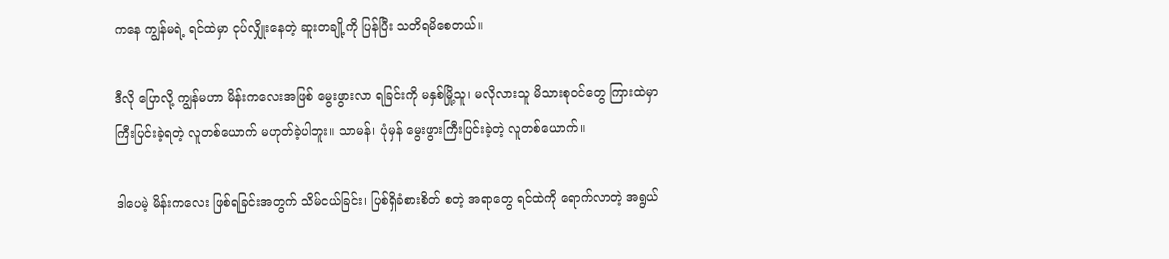ကနေ ကျွန်မရဲ့ ရင်ထဲမှာ ငုပ်လျှိုးနေတဲ့ ဆူးတချို့ကို ပြန်ပြီး သတိရမိစေတယ်။

ဒီလို ပြောလို့ ကျွန်မဟာ မိန်းကလေးအဖြစ် မွေးဖွားလာ ရခြင်းကို မနှစ်မြို့သူ၊ မလိုလားသူ မိသားစုဝင်တွေ ကြားထဲမှာ ကြီးပြင်းခဲ့ရတဲ့ လူတစ်ယောက် မဟုတ်ခဲ့ပါဘူး။ သာမန်၊ ပုံမှန် မွေးဖွားကြီးပြင်းခဲ့တဲ့ လူတစ်ယောက်။

ဒါပေမဲ့ မိန်းကလေး ဖြစ်ရခြင်းအတွက် သိမ်ငယ်ခြင်း၊ ပြစ်ရှိခံစားစိတ် စတဲ့ အရာတွေ ရင်ထဲကို ရောက်လာတဲ့ အရွယ်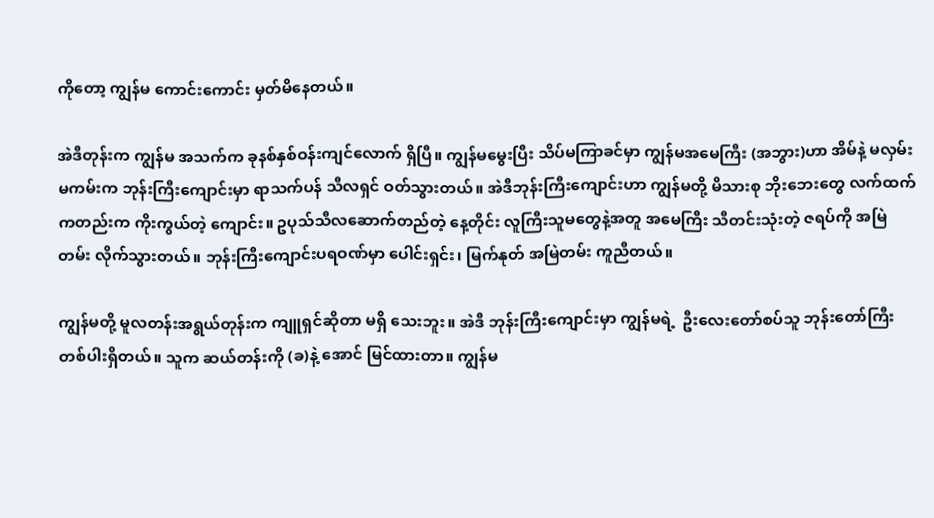ကိုတော့ ကျွန်မ ကောင်းကောင်း မှတ်မိနေတယ်။

အဲဒီတုန်းက ကျွန်မ အသက်က ခုနစ်နှစ်ဝန်းကျင်လောက် ရှိပြီ။ ကျွန်မမွေးပြီး သိပ်မကြာခင်မှာ ကျွန်မအမေကြီး (အဘွား)ဟာ အိမ်နဲ့ မလှမ်းမကမ်းက ဘုန်းကြီးကျောင်းမှာ ရာသက်ပန် သီလရှင် ဝတ်သွားတယ်။ အဲဒီဘုန်းကြီးကျောင်းဟာ ကျွန်မတို့ မိသားစု ဘိုးဘေးတွေ လက်ထက်ကတည်းက ကိုးကွယ်တဲ့ ကျောင်း။ ဥပုသ်သီလဆောက်တည်တဲ့ နေ့တိုင်း လူကြီးသူမတွေနဲ့အတူ အမေကြီး သီတင်းသုံးတဲ့ ဇရပ်ကို အမြဲ တမ်း လိုက်သွားတယ်။ ဘုန်းကြီးကျောင်းပရဝဏ်မှာ ပေါင်းရှင်း၊ မြက်နုတ် အမြဲတမ်း ကူညီတယ်။

ကျွန်မတို့ မူလတန်းအရွယ်တုန်းက ကျူရှင်ဆိုတာ မရှိ သေးဘူး။ အဲဒီ ဘုန်းကြီးကျောင်းမှာ ကျွန်မရဲ့  ဦးလေးတော်စပ်သူ ဘုန်းတော်ကြီးတစ်ပါးရှိတယ်။ သူက ဆယ်တန်းကို (ခ)နဲ့ အောင် မြင်ထားတာ။ ကျွန်မ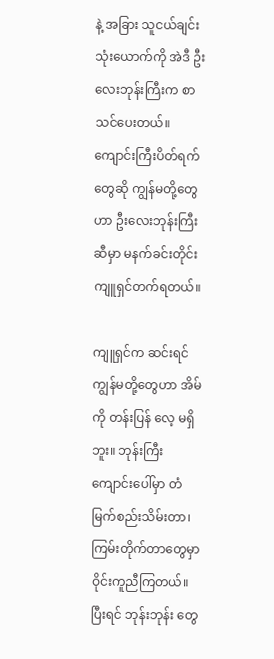နဲ့ အခြား သူငယ်ချင်းသုံးယောက်ကို အဲဒီ ဦးလေးဘုန်းကြီးက စာသင်ပေးတယ်။ ကျောင်းကြီးပိတ်ရက် တွေဆို ကျွန်မတို့တွေဟာ ဦးလေးဘုန်းကြီးဆီမှာ မနက်ခင်းတိုင်း ကျူရှင်တက်ရတယ်။

ကျူရှင်က ဆင်းရင် ကျွန်မတို့တွေဟာ အိမ်ကို တန်းပြန် လေ့ မရှိဘူး။ ဘုန်းကြီးကျောင်းပေါ်မှာ တံမြက်စည်းသိမ်းတာ၊ ကြမ်းတိုက်တာတွေမှာ ဝိုင်းကူညီကြတယ်။ ပြီးရင် ဘုန်းဘုန်း တွေ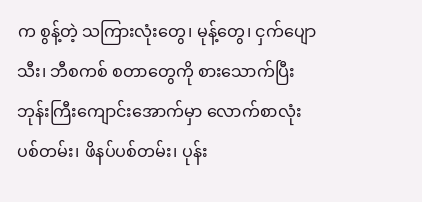က စွန့်တဲ့ သကြားလုံးတွေ၊ မုန့်တွေ၊ ငှက်ပျောသီး၊ ဘီစကစ် စတာတွေကို စားသောက်ပြီး ဘုန်းကြီးကျောင်းအောက်မှာ လောက်စာလုံးပစ်တမ်း၊ ဖိနပ်ပစ်တမ်း၊ ပုန်း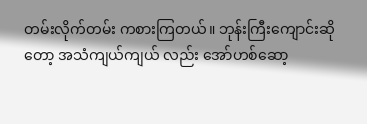တမ်းလိုက်တမ်း ကစားကြတယ်။ ဘုန်းကြီးကျောင်းဆိုတော့ အသံကျယ်ကျယ် လည်း အော်ဟစ်ဆော့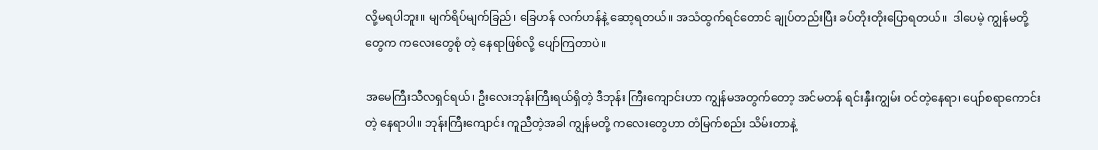လို့မရပါဘူး။ မျက်ရိပ်မျက်ခြည်၊ ခြေဟန် လက်ဟန်နဲ့ ဆော့ရတယ်။ အသံထွက်ရင်တောင် ချုပ်တည်းပြီး ခပ်တိုးတိုးပြောရတယ်။  ဒါပေမဲ့ ကျွန်မတို့တွေက ကလေးတွေစုံ တဲ့ နေရာဖြစ်လို့ ပျော်ကြတာပဲ။

အမေကြီးသီလရှင်ရယ်၊ ဦးလေးဘုန်းကြီးရယ်ရှိတဲ့ ဒီဘုန်း ကြီးကျောင်းဟာ ကျွန်မအတွက်တော့ အင်မတန် ရင်းနှီးကျွမ်း ဝင်တဲ့နေရာ၊ ပျော်စရာကောင်းတဲ့ နေရာပါ။ ဘုန်းကြီးကျောင်း ကူညီတဲ့အခါ ကျွန်မတို့ ကလေးတွေဟာ တံမြက်စည်း သိမ်းတာနဲ့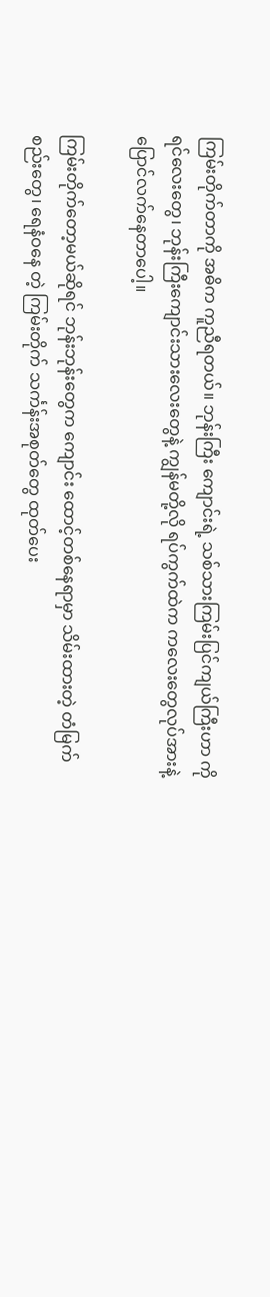ကြမ်းတိုက်တာကို အဓိက ကူညီရတယ်။ ဘုန်းကြီး ကျောင်းရဲ့ သစ်သားကြမ်းပြင်ကျယ်ကြီးဟာ ကိုရင်လေးတွေ၊ ဘုန်းကြီးကျောင်းသားလေးတွေနဲ့ ကျွန်မတို့လို ရပ်ကွက်ထဲက ကလေးတွေလုပ်အားနဲ့ ပြောင်လက်နေတာပေါ့။

ကြမ်းတိုက်တော့မယ်ဆိုရင် ဘုန်းဘုန်းတွေက ကျောင်း ထောင့်တစ်နေရာမှာ သိမ်းထားတဲ့ တံမြက်စည်းတွေ၊ ရေနံဝနေ တဲ့ ကြမ်းတိုက် သင်္ကန်းအစုတ်တွေ ထုတ်ပေး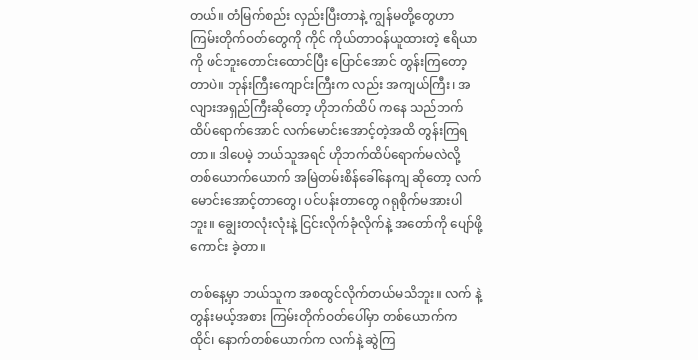တယ်။ တံမြက်စည်း လှည်းပြီးတာနဲ့ ကျွန်မတို့တွေဟာ ကြမ်းတိုက်ဝတ်တွေကို ကိုင် ကိုယ်တာဝန်ယူထားတဲ့ ဧရိယာကို ဖင်ဘူးတောင်းထောင်ပြီး ပြောင်အောင် တွန်းကြတော့တာပဲ။ ဘုန်းကြီးကျောင်းကြီးက လည်း အကျယ်ကြီး၊ အလျားအရှည်ကြီးဆိုတော့ ဟိုဘက်ထိပ် ကနေ သည်ဘက်ထိပ်ရောက်အောင် လက်မောင်းအောင့်တဲ့အထိ တွန်းကြရတာ။ ဒါပေမဲ့ ဘယ်သူအရင် ဟိုဘက်ထိပ်ရောက်မလဲလို့ တစ်ယောက်ယောက် အမြဲတမ်းစိန်ခေါ်နေကျ ဆိုတော့ လက် မောင်းအောင့်တာတွေ၊ ပင်ပန်းတာတွေ ဂရုစိုက်မအားပါဘူး။ ချွေးတလုံးလုံးနဲ့ ငြင်းလိုက်ခုံလိုက်နဲ့ အတော်ကို ပျော်ဖို့ ကောင်း ခဲ့တာ။

တစ်နေ့မှာ ဘယ်သူက အစထွင်လိုက်တယ်မသိဘူး။ လက် နဲ့ တွန်းမယ့်အစား ကြမ်းတိုက်ဝတ်ပေါ်မှာ တစ်ယောက်က ထိုင်၊ နောက်တစ်ယောက်က လက်နဲ့ ဆွဲကြ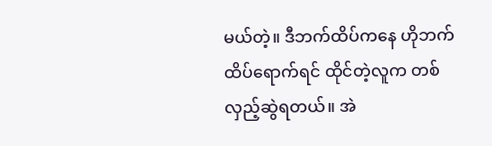မယ်တဲ့။ ဒီဘက်ထိပ်ကနေ ဟိုဘက်ထိပ်ရောက်ရင် ထိုင်တဲ့လူက တစ်လှည့်ဆွဲရတယ်။ အဲ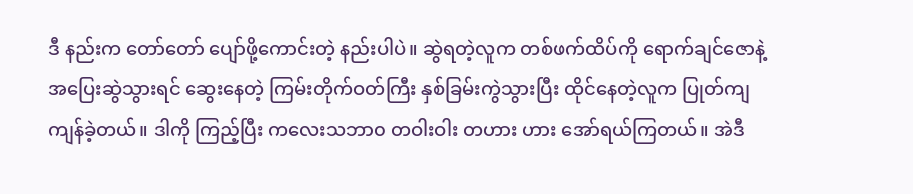ဒီ နည်းက တော်တော် ပျော်ဖို့ကောင်းတဲ့ နည်းပါပဲ။ ဆွဲရတဲ့လူက တစ်ဖက်ထိပ်ကို ရောက်ချင်ဇောနဲ့ အပြေးဆွဲသွားရင် ဆွေးနေတဲ့ ကြမ်းတိုက်ဝတ်ကြီး နှစ်ခြမ်းကွဲသွားပြီး ထိုင်နေတဲ့လူက ပြုတ်ကျ ကျန်ခဲ့တယ်။ ဒါကို ကြည့်ပြီး ကလေးသဘာ၀ တဝါးဝါး တဟား ဟား အော်ရယ်ကြတယ်။ အဲဒီ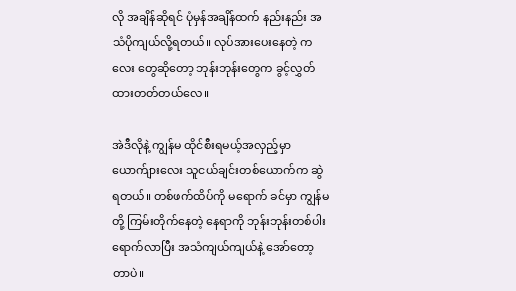လို အချိန်ဆိုရင် ပုံမှန်အချိန်ထက် နည်းနည်း အသံပိုကျယ်လို့ရတယ်။ လုပ်အားပေးနေတဲ့ ကလေး တွေဆိုတော့ ဘုန်းဘုန်းတွေက ခွင့်လွှတ်ထားတတ်တယ်လေ။

အဲဒီလိုနဲ့ ကျွန်မ ထိုင်စီးရမယ့်အလှည့်မှာ ယောက်ျားလေး သူငယ်ချင်းတစ်ယောက်က ဆွဲရတယ်။ တစ်ဖက်ထိပ်ကို မရောက် ခင်မှာ ကျွန်မတို့ ကြမ်းတိုက်နေတဲ့ နေရာကို ဘုန်းဘုန်းတစ်ပါး ရောက်လာပြီး အသံကျယ်ကျယ်နဲ့ အော်တော့တာပဲ။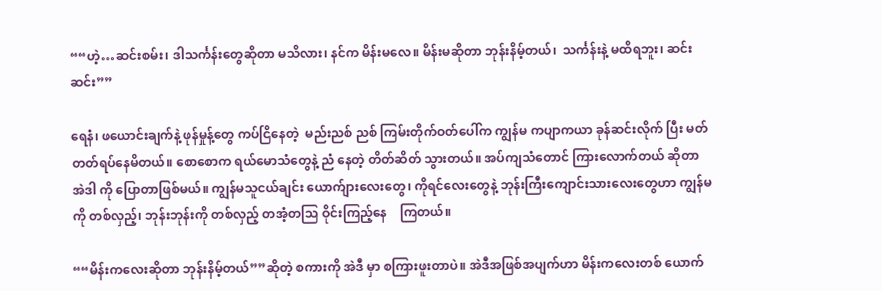““ဟဲ့…ဆင်းစမ်း၊ ဒါသင်္ကန်းတွေဆိုတာ မသိလား၊ နင်က မိန်းမလေ။ မိန်းမဆိုတာ ဘုန်းနိမ့်တယ်၊  သင်္ကန်းနဲ့ မထိရဘူး၊ ဆင်း ဆင်း””

ရေနံ၊ ဖယောင်းချက်နဲ့ ဖုန်မှုန့်တွေ ကပ်ငြိနေတဲ့  မည်းညစ် ညစ် ကြမ်းတိုက်ဝတ်ပေါ်က ကျွန်မ ကပျာကယာ ခုန်ဆင်းလိုက် ပြီး မတ်တတ်ရပ်နေမိတယ်။ စောစောက ရယ်မောသံတွေနဲ့ ညံ နေတဲ့ တိတ်ဆိတ် သွားတယ်။ အပ်ကျသံတောင် ကြားလောက်တယ် ဆိုတာ အဲဒါ ကို ပြောတာဖြစ်မယ်။ ကျွန်မသူငယ်ချင်း ယောက်ျားလေးတွေ၊ ကိုရင်လေးတွေနဲ့ ဘုန်းကြီးကျောင်းသားလေးတွေဟာ ကျွန်မကို တစ်လှည့်၊ ဘုန်းဘုန်းကို တစ်လှည့် တအံ့တသြ ဝိုင်းကြည့်နေ    ကြတယ်။

““မိန်းကလေးဆိုတာ ဘုန်းနိမ့်တယ်””ဆိုတဲ့ စကားကို အဲဒီ မှာ စကြားဖူးတာပဲ။ အဲဒီအဖြစ်အပျက်ဟာ မိန်းကလေးတစ် ယောက်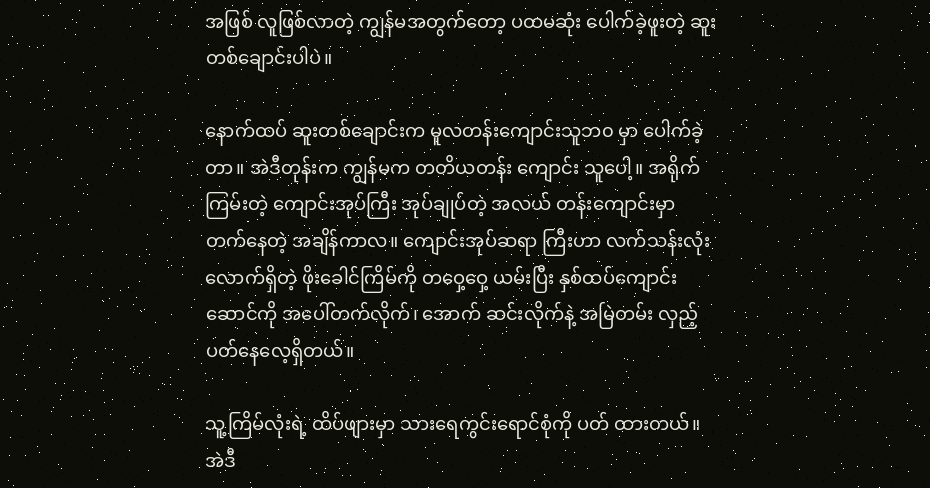အဖြစ် လူဖြစ်လာတဲ့ ကျွန်မအတွက်တော့ ပထမဆုံး ပေါက်ခဲ့ဖူးတဲ့ ဆူးတစ်ချောင်းပါပဲ။

နောက်ထပ် ဆူးတစ်ချောင်းက မူလတန်းကျောင်းသူဘ၀ မှာ ပေါက်ခဲ့တာ။ အဲဒီတုန်းက ကျွန်မက တတိယတန်း ကျောင်း သူပေါ့။ အရိုက်ကြမ်းတဲ့ ကျောင်းအုပ်ကြီး အုပ်ချုပ်တဲ့ အလယ် တန်းကျောင်းမှာ တက်နေတဲ့ အချိန်ကာလ။ ကျောင်းအုပ်ဆရာ ကြီးဟာ လက်သန်းလုံးလောက်ရှိတဲ့ ဖိုးခေါင်ကြိမ်ကို တဝှေ့ဝှေ့ ယမ်းပြီး နှစ်ထပ်ကျောင်းဆောင်ကို အပေါ်တက်လိုက်၊ အောက် ဆင်းလိုက်နဲ့ အမြဲတမ်း လှည့်ပတ်နေလေ့ရှိတယ်။

သူ့ကြိမ်လုံးရဲ့ ထိပ်ဖျားမှာ သားရေကွင်းရောင်စုံကို ပတ် ထားတယ်။ အဲဒီ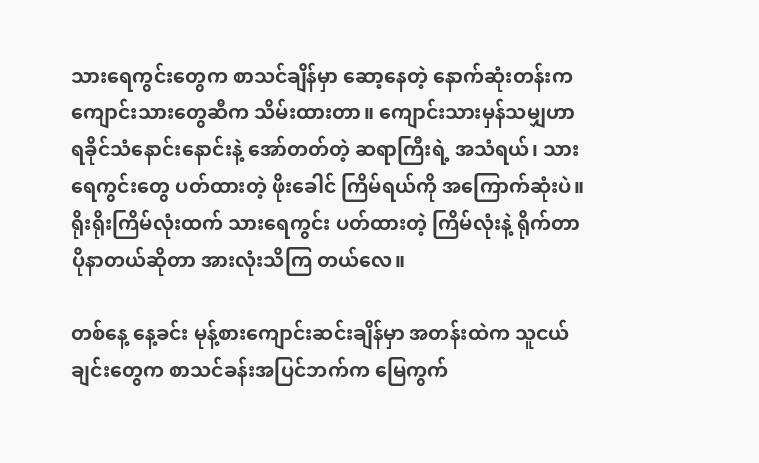သားရေကွင်းတွေက စာသင်ချိန်မှာ ဆော့နေတဲ့ နောက်ဆုံးတန်းက ကျောင်းသားတွေဆီက သိမ်းထားတာ။ ကျောင်းသားမှန်သမျှဟာ ရခိုင်သံနောင်းနောင်းနဲ့ အော်တတ်တဲ့ ဆရာကြီးရဲ့ အသံရယ်၊ သားရေကွင်းတွေ ပတ်ထားတဲ့ ဖိုးခေါင် ကြိမ်ရယ်ကို အကြောက်ဆုံးပဲ။ ရိုးရိုးကြိမ်လုံးထက် သားရေကွင်း ပတ်ထားတဲ့ ကြိမ်လုံးနဲ့ ရိုက်တာ ပိုနာတယ်ဆိုတာ အားလုံးသိကြ တယ်လေ။

တစ်နေ့ နေ့ခင်း မုန့်စားကျောင်းဆင်းချိန်မှာ အတန်းထဲက သူငယ်ချင်းတွေက စာသင်ခန်းအပြင်ဘက်က မြေကွက်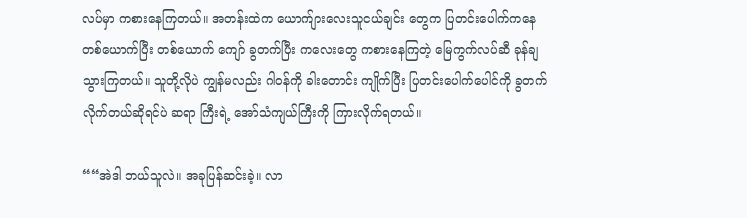လပ်မှာ ကစားနေကြတယ်။ အတန်းထဲက ယောက်ျားလေးသူငယ်ချင်း တွေက ပြတင်းပေါက်ကနေ တစ်ယောက်ပြီး တစ်ယောက် ကျော် ခွတက်ပြီး ကလေးတွေ ကစားနေကြတဲ့ မြေကွက်လပ်ဆီ ခုန်ချ သွားကြတယ်။ သူတို့လိုပဲ ကျွန်မလည်း ဂါဝန်ကို ခါးတောင်း ကျိုက်ပြီး ပြတင်းပေါက်ပေါင်ကို ခွတက်လိုက်တယ်ဆိုရင်ပဲ ဆရာ ကြီးရဲ့ အော်သံကျယ်ကြီးကို ကြားလိုက်ရတယ်။

““အဲဒါ ဘယ်သူလဲ။ အခုပြန်ဆင်းခဲ့။ လာ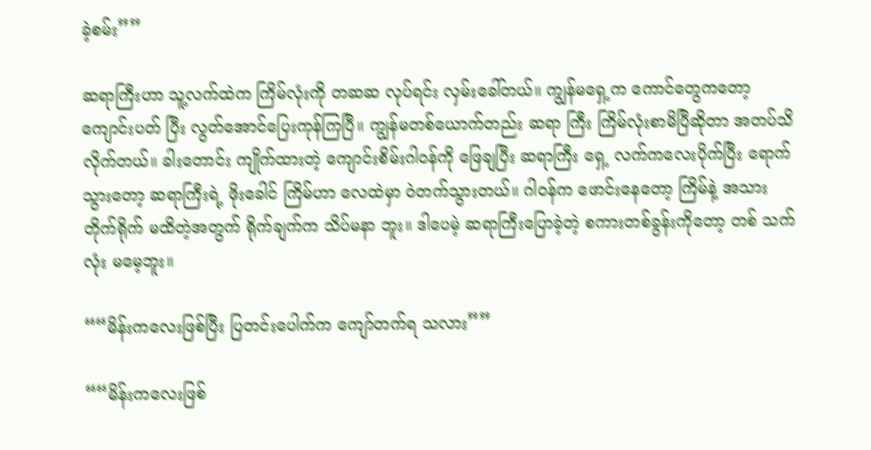ခဲ့စမ်း””

ဆရာကြီးဟာ သူ့လက်ထဲက ကြိမ်လုံးကို တဆဆ လုပ်ရင်း လှမ်းခေါ်တယ်။ ကျွန်မရှေ့က ကောင်တွေကတော့ ကျောင်းပတ် ပြီး လွတ်အောင်ပြေးကုန်ကြပြီ။ ကျွန်မတစ်ယောက်တည်း ဆရာ ကြီး ကြိမ်လုံးစာမိပြီဆိုတာ အတပ်သိလိုက်တယ်။ ခါးတောင်း ကျိုက်ထားတဲ့ ကျောင်းစိမ်းဂါဝန်ကို ဖြေချပြီး ဆရာကြီး ရှေ့ လက်ကလေးပိုက်ပြီး ရောက်သွားတော့ ဆရာကြီးရဲ့ ဖိုးခေါင် ကြိမ်ဟာ လေထဲမှာ ဝဲတက်သွားတယ်။ ဂါဝန်က ဖောင်းနေတော့ ကြိမ်နဲ့ အသား တိုက်ရိုက် မထိတဲ့အတွက် ရိုက်ချက်က သိပ်မနာ ဘူး။ ဒါပေမဲ့ ဆရာကြီးပြောခဲ့တဲ့ စကားတစ်ခွန်းကိုတော့ တစ် သက်လုံး မမေ့ဘူး။

““မိန်းကလေးဖြစ်ပြီး ပြတင်းပေါက်က ကျော်တက်ရ သလား””

““မိန်းကလေးဖြစ်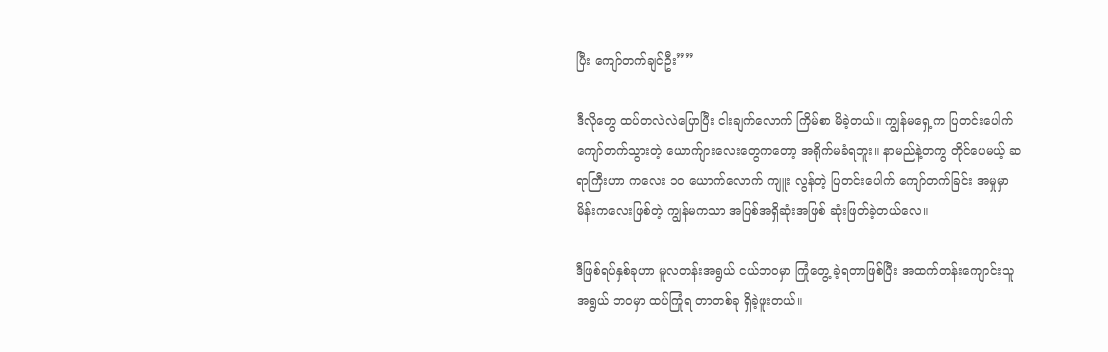ပြီး ကျော်တက်ချင်ဦး””

ဒီလိုတွေ ထပ်တလဲလဲပြောပြီး ငါးချက်လောက် ကြိမ်စာ မိခဲ့တယ်။ ကျွန်မရှေ့က ပြတင်းပေါက် ကျော်တက်သွားတဲ့ ယောက်ျားလေးတွေကတော့ အရိုက်မခံရဘူး။ နာမည်နဲ့တကွ တိုင်ပေမယ့် ဆရာကြီးဟာ ကလေး ၁၀ ယောက်လောက် ကျူး လွန်တဲ့ ပြတင်းပေါက် ကျော်တက်ခြင်း အမှုမှာ မိန်းကလေးဖြစ်တဲ့ ကျွန်မကသာ အပြစ်အရှိဆုံးအဖြစ် ဆုံးဖြတ်ခဲ့တယ်လေ။

ဒီဖြစ်ရပ်နှစ်ခုဟာ မူလတန်းအရွယ် ငယ်ဘဝမှာ ကြုံတွေ့ ခဲ့ရတာဖြစ်ပြီး အထက်တန်းကျောင်းသူအရွယ် ဘဝမှာ ထပ်ကြုံရ တာတစ်ခု ရှိခဲ့ဖူးတယ်။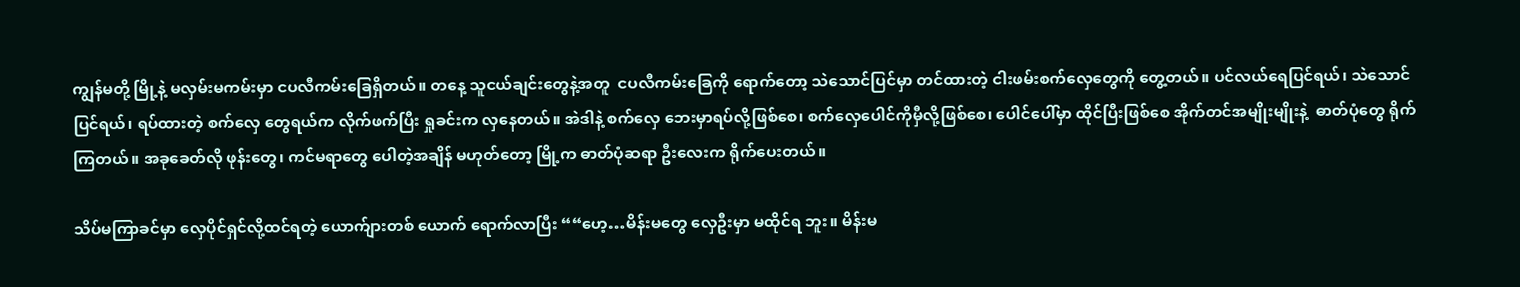ကျွန်မတို့ မြို့နဲ့ မလှမ်းမကမ်းမှာ ငပလီကမ်းခြေရှိတယ်။ တနေ့ သူငယ်ချင်းတွေနဲ့အတူ  ငပလီကမ်းခြေကို ရောက်တော့ သဲသောင်ပြင်မှာ တင်ထားတဲ့ ငါးဖမ်းစက်လှေတွေကို တွေ့တယ်။ ပင်လယ်ရေပြင်ရယ်၊ သဲသောင်ပြင်ရယ်၊ ရပ်ထားတဲ့ စက်လှေ တွေရယ်က လိုက်ဖက်ပြီး ရှုခင်းက လှနေတယ်။ အဲဒါနဲ့ စက်လှေ ဘေးမှာရပ်လို့ဖြစ်စေ၊ စက်လှေပေါင်ကိုမှီလို့ဖြစ်စေ၊ ပေါင်ပေါ်မှာ ထိုင်ပြီးဖြစ်စေ အိုက်တင်အမျိုးမျိုးနဲ့  ဓာတ်ပုံတွေ ရိုက်ကြတယ်။ အခုခေတ်လို ဖုန်းတွေ၊ ကင်မရာတွေ ပေါတဲ့အချိန် မဟုတ်တော့ မြို့က ဓာတ်ပုံဆရာ ဦးလေးက ရိုက်ပေးတယ်။

သိပ်မကြာခင်မှာ လှေပိုင်ရှင်လို့ထင်ရတဲ့ ယောက်ျားတစ် ယောက် ရောက်လာပြီး ““ဟေ့…မိန်းမတွေ လှေဦးမှာ မထိုင်ရ ဘူး။ မိန်းမ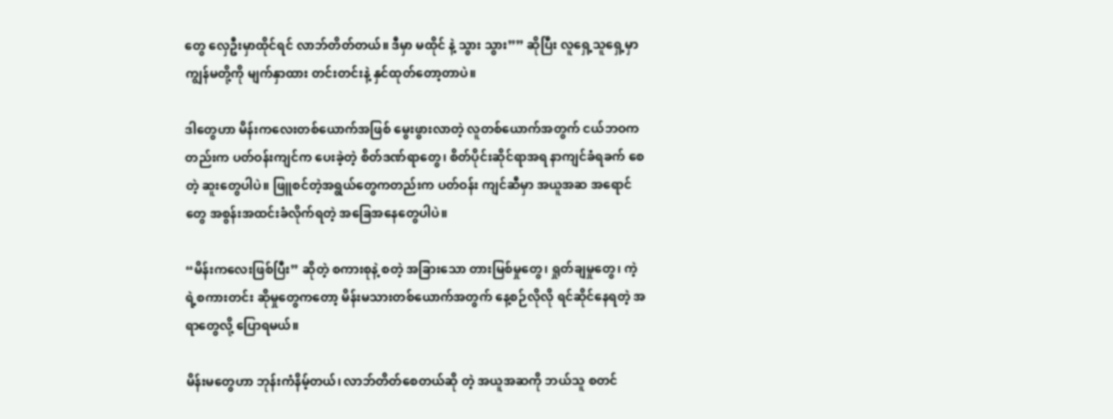တွေ လှေဦးမှာထိုင်ရင် လာဘ်တိတ်တယ်။ ဒီမှာ မထိုင် နဲ့ သွား သွား”” ဆိုပြီး လူရှေ့သူရှေ့မှာ ကျွန်မတို့ကို မျက်နှာထား တင်းတင်းနဲ့ နှင်ထုတ်တော့တာပဲ။

ဒါတွေဟာ မိန်းကလေးတစ်ယောက်အဖြစ် မွေးဖွားလာတဲ့ လူတစ်ယောက်အတွက် ငယ်ဘဝကတည်းက ပတ်ဝန်းကျင်က ပေးခဲ့တဲ့ စိတ်ဒဏ်ရာတွေ၊ စိတ်ပိုင်းဆိုင်ရာအရ နာကျင်ခံရခက် စေတဲ့ ဆူးတွေပါပဲ။ ဖြူစင်တဲ့အရွယ်တွေကတည်းက ပတ်ဝန်း ကျင်ဆီမှာ အယူအဆ အရောင်တွေ အစွန်းအထင်းခံလိုက်ရတဲ့ အခြေအနေတွေပါပဲ။

“မိန်းကလေးဖြစ်ပြီး” ဆိုတဲ့ စကားစုနဲ့ စတဲ့ အခြားသော တားမြစ်မှုတွေ၊ ရှုတ်ချမှုတွေ၊ ကဲ့ရဲ့စကားတင်း ဆိုမှုတွေကတော့ မိန်းမသားတစ်ယောက်အတွက် နေ့စဉ်လိုလို ရင်ဆိုင်နေရတဲ့ အရာတွေလို့ ပြောရမယ်။

မိန်းမတွေဟာ ဘုန်းကံနိမ့်တယ်၊ လာဘ်တိတ်စေတယ်ဆို တဲ့ အယူအဆကို ဘယ်သူ စတင်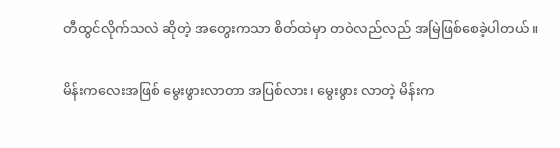တီထွင်လိုက်သလဲ ဆိုတဲ့ အတွေးကသာ စိတ်ထဲမှာ တဝဲလည်လည် အမြဲဖြစ်စေခဲ့ပါတယ်။

မိန်းကလေးအဖြစ် မွေးဖွားလာတာ အပြစ်လား၊ မွေးဖွား လာတဲ့ မိန်းက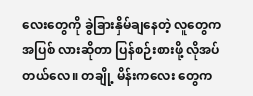လေးတွေကို ခွဲခြားနှိမ်ချနေတဲ့ လူတွေက အပြစ် လားဆိုတာ ပြန်စဉ်းစားဖို့ လိုအပ်တယ်လေ။ တချို့ မိန်းကလေး တွေက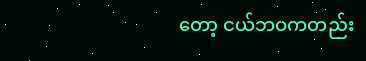တော့ ငယ်ဘဝကတည်း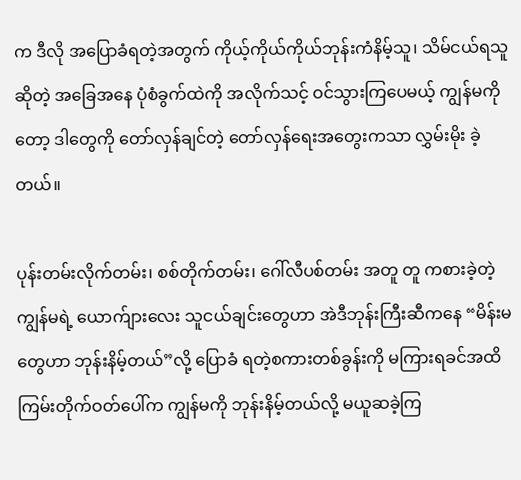က ဒီလို အပြောခံရတဲ့အတွက် ကိုယ့်ကိုယ်ကိုယ်ဘုန်းကံနိမ့်သူ၊ သိမ်ငယ်ရသူဆိုတဲ့ အခြေအနေ ပုံစံခွက်ထဲကို အလိုက်သင့် ဝင်သွားကြပေမယ့် ကျွန်မကိုတော့ ဒါတွေကို တော်လှန်ချင်တဲ့ တော်လှန်ရေးအတွေးကသာ လွှမ်းမိုး ခဲ့တယ်။

ပုန်းတမ်းလိုက်တမ်း၊ စစ်တိုက်တမ်း၊ ဂေါ်လီပစ်တမ်း အတူ တူ ကစားခဲ့တဲ့ ကျွန်မရဲ့ ယောက်ျားလေး သူငယ်ချင်းတွေဟာ အဲဒီဘုန်းကြီးဆီကနေ “မိန်းမတွေဟာ ဘုန်းနိမ့်တယ်”လို့ ပြောခံ ရတဲ့စကားတစ်ခွန်းကို မကြားရခင်အထိ ကြမ်းတိုက်ဝတ်ပေါ်က ကျွန်မကို ဘုန်းနိမ့်တယ်လို့ မယူဆခဲ့ကြ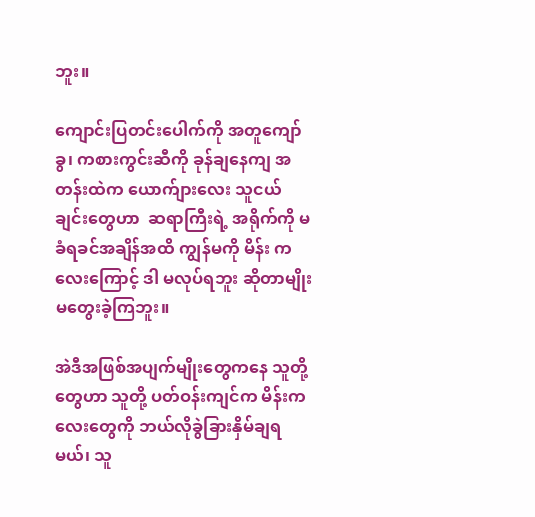ဘူး။

ကျောင်းပြတင်းပေါက်ကို အတူကျော်ခွ၊ ကစားကွင်းဆီကို ခုန်ချနေကျ အတန်းထဲက ယောက်ျားလေး သူငယ်ချင်းတွေဟာ  ဆရာကြီးရဲ့ အရိုက်ကို မခံရခင်အချိန်အထိ ကျွန်မကို မိန်း ကလေးကြောင့် ဒါ မလုပ်ရဘူး ဆိုတာမျိုး မတွေးခဲ့ကြဘူး။

အဲဒီအဖြစ်အပျက်မျိုးတွေကနေ သူတို့တွေဟာ သူတို့ ပတ်ဝန်းကျင်က မိန်းကလေးတွေကို ဘယ်လိုခွဲခြားနှိမ်ချရမယ်၊ သူ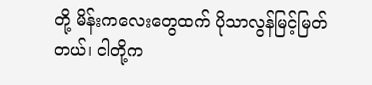တို့ မိန်းကလေးတွေထက် ပိုသာလွန်မြင့်မြတ်တယ်၊ ငါတို့က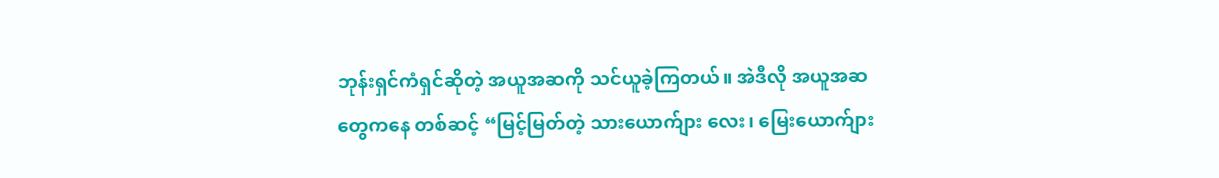ဘုန်းရှင်ကံရှင်ဆိုတဲ့ အယူအဆကို သင်ယူခဲ့ကြတယ်။ အဲဒီလို အယူအဆတွေကနေ တစ်ဆင့် “မြင့်မြတ်တဲ့ သားယောက်ျား လေး၊ မြေးယောက်ျား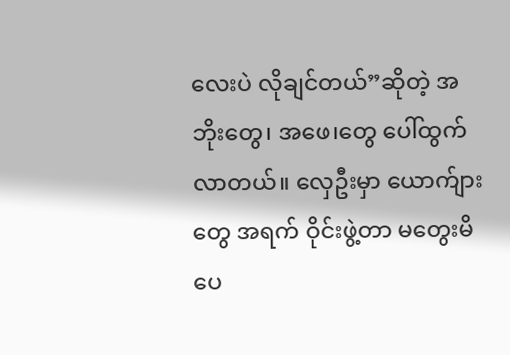လေးပဲ လိုချင်တယ်”ဆိုတဲ့ အဘိုးတွေ၊ အဖေ၊တွေ ပေါ်ထွက်လာတယ်။ လှေဦးမှာ ယောက်ျားတွေ အရက် ဝိုင်းဖွဲ့တာ မတွေးမိပေ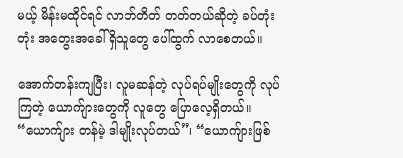မယ့် မိန်းမထိုင်ရင် လာဘ်တိတ် တတ်တယ်ဆိုတဲ့ ခပ်တုံးတုံး အတွေးအခေါ် ရှိသူတွေ ပေါ်ထွက် လာစေတယ်။

အောက်တန်းကျပြီး၊ လူမဆန်တဲ့ လုပ်ရပ်မျိုးတွေကို လုပ် ကြတဲ့ ယောက်ျားတွေကို လူတွေ ပြောလေ့ရှိတယ်။ “ယောက်ျား တန်မဲ့ ဒါမျိုးလုပ်တယ်”၊ “ယောကျ်ားဖြစ်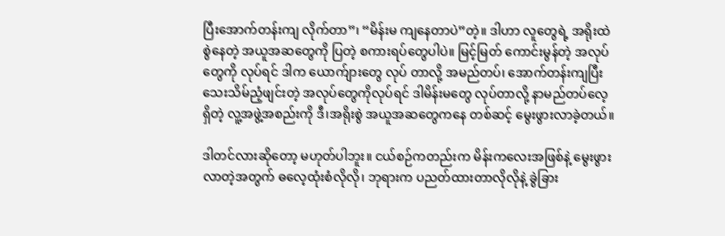ပြီးအောက်တန်းကျ လိုက်တာ”၊ “မိန်းမ ကျနေတာပဲ”တဲ့။ ဒါဟာ လူတွေရဲ့ အရိုးထဲ စွဲနေတဲ့ အယူအဆတွေကို ပြတဲ့ စကားရပ်တွေပါပဲ။ မြင့်မြတ် ကောင်းမွန်တဲ့ အလုပ်တွေကို လုပ်ရင် ဒါက ယောက်ျားတွေ လုပ် တာလို့ အမည်တပ်၊ အောက်တန်းကျပြီး သေးသိမ်ညံ့ဖျင်းတဲ့ အလုပ်တွေကိုလုပ်ရင် ဒါမိန်းမတွေ လုပ်တာလို့ နာမည်တပ်လေ့ ရှိတဲ့ လူ့အဖွဲ့အစည်းကို ဒီ၊အရိုးစွဲ အယူအဆတွေကနေ တစ်ဆင့် မွေးဖွားလာခဲ့တယ်။

ဒါတင်လားဆိုတော့ မဟုတ်ပါဘူး။ ငယ်စဉ်ကတည်းက မိန်းကလေးအဖြစ်နဲ့ မွေးဖွားလာတဲ့အတွက် ဓလေ့ထုံးစံလိုလို၊ ဘုရားက ပညတ်ထားတာလိုလိုနဲ့ ခွဲခြား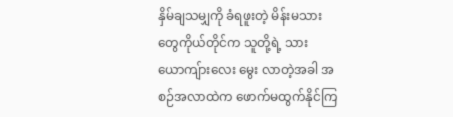နှိမ်ချသမျှကို ခံရဖူးတဲ့ မိန်းမသားတွေကိုယ်တိုင်က သူတို့ရဲ့ သားယောကျ်ားလေး မွေး လာတဲ့အခါ အစဉ်အလာထဲက ဖောက်မထွက်နိုင်ကြ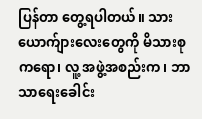ပြန်တာ တွေ့ရပါတယ်။ သားယောက်ျားလေးတွေကို မိသားစုကရော၊ လူ့ အဖွဲ့အစည်းက၊ ဘာသာရေးခေါင်း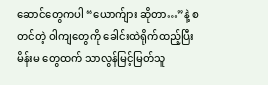ဆောင်တွေကပါ “ယောက်ျား ဆိုတာ…”နဲ့ စတင်တဲ့ ဝါကျတွေကို ခေါင်းထဲရိုက်ထည့်ပြီး မိန်းမ တွေထက် သာလွန်မြင့်မြတ်သူ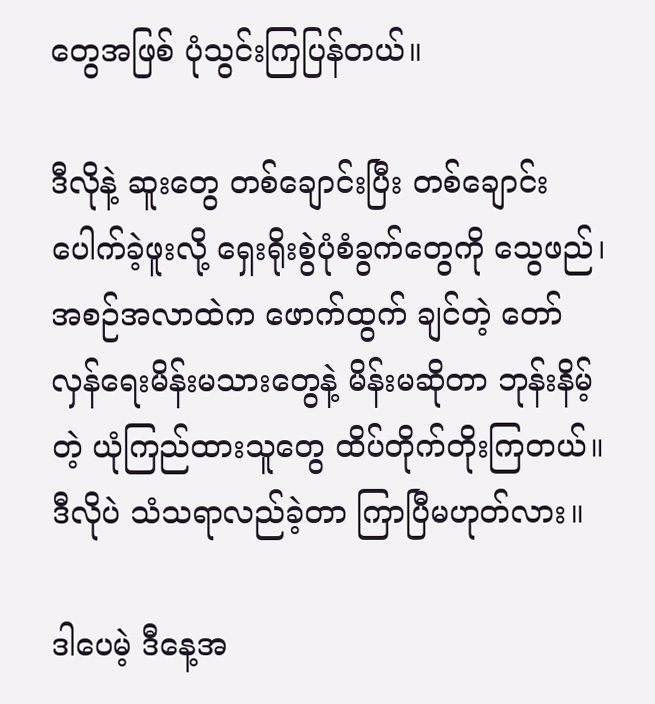တွေအဖြစ် ပုံသွင်းကြပြန်တယ်။

ဒီလိုနဲ့ ဆူးတွေ တစ်ချောင်းပြီး တစ်ချောင်းပေါက်ခဲ့ဖူးလို့ ရှေးရိုးစွဲပုံစံခွက်တွေကို သွေဖည်၊ အစဉ်အလာထဲက ဖောက်ထွက် ချင်တဲ့ တော်လှန်ရေးမိန်းမသားတွေနဲ့ မိန်းမဆိုတာ ဘုန်းနိမ့်တဲ့ ယုံကြည်ထားသူတွေ ထိပ်တိုက်တိုးကြတယ်။ ဒီလိုပဲ သံသရာလည်ခဲ့တာ ကြာပြီမဟုတ်လား။

ဒါပေမဲ့ ဒီနေ့အ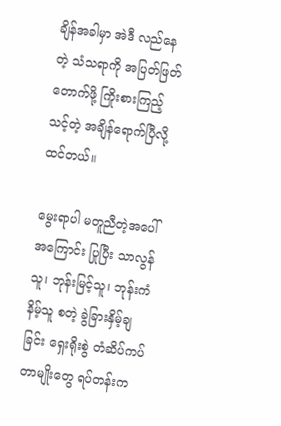ချိန်အခါမှာ အဲဒီ လည်နေတဲ့ သံသရာကို အပြတ်ဖြတ်တောက်ဖို့ ကြိုးစားကြည့်သင့်တဲ့ အချိန်ရောက်ပြီလို့ ထင်တယ်။

မွေးရာပါ မတူညီတဲ့အပေါ် အကြောင်း ပြုပြီး သာလွန်သူ၊ ဘုန်းမြင့်သူ၊ ဘုန်းကံနိမ့်သူ စတဲ့ ခွဲခြားနှိမ့်ချ   ခြင်း ရှေးရိုးစွဲ တံဆိပ်ကပ်တာမျိုးတွေ ရပ်တန်းက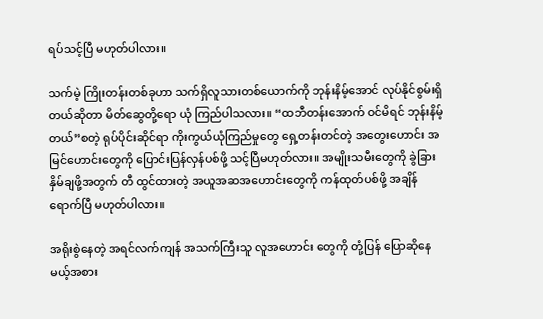ရပ်သင့်ပြီ မဟုတ်ပါလား။

သက်မဲ့ ကြိုးတန်းတစ်ခုဟာ သက်ရှိလူသားတစ်ယောက်ကို ဘုန်းနိမ့်အောင် လုပ်နိုင်စွမ်းရှိတယ်ဆိုတာ မိတ်ဆွေတို့ရော ယုံ ကြည်ပါသလား။ “ထဘီတန်းအောက် ဝင်မိရင် ဘုန်းနိမ့်တယ်”စတဲ့ ရုပ်ပိုင်းဆိုင်ရာ ကိုးကွယ်ယုံကြည်မှုတွေ ရှေ့တန်းတင်တဲ့ အတွေးဟောင်း အမြင်ဟောင်းတွေကို ပြောင်းပြန်လှန်ပစ်ဖို့ သင့်ပြီမဟုတ်လား။ အမျိုးသမီးတွေကို ခွဲခြားနှိမ်ချဖို့အတွက် တီ ထွင်ထားတဲ့ အယူအဆအဟောင်းတွေကို ကန်ထုတ်ပစ်ဖို့ အချိန် ရောက်ပြီ မဟုတ်ပါလား။

အရိုးစွဲနေတဲ့ အရင်လက်ကျန် အသက်ကြီးသူ လူအဟောင်း တွေကို တုံ့ပြန် ပြောဆိုနေမယ့်အစား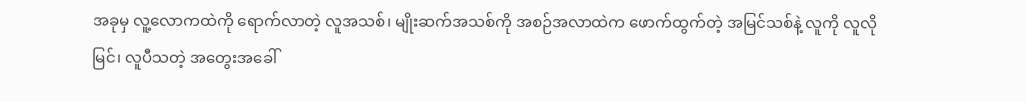အခုမှ လူ့လောကထဲကို ရောက်လာတဲ့ လူအသစ်၊ မျိုးဆက်အသစ်ကို အစဉ်အလာထဲက ဖောက်ထွက်တဲ့ အမြင်သစ်နဲ့ လူကို လူလို မြင်၊ လူပီသတဲ့ အတွေးအခေါ်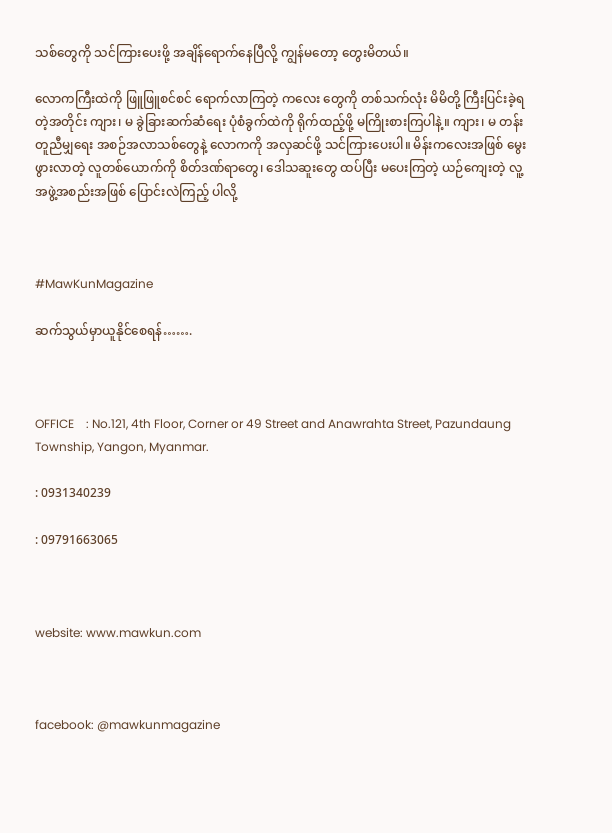သစ်တွေကို သင်ကြားပေးဖို့ အချိန်ရောက်နေပြီလို့ ကျွန်မတော့ တွေးမိတယ်။

လောကကြီးထဲကို ဖြူဖြူစင်စင် ရောက်လာကြတဲ့ ကလေး တွေကို တစ်သက်လုံး မိမိတို့ ကြီးပြင်းခဲ့ရတဲ့အတိုင်း ကျား၊ မ ခွဲခြားဆက်ဆံရေး ပုံစံခွက်ထဲကို ရိုက်ထည့်ဖို့ မကြိုးစားကြပါနဲ့။ ကျား၊ မ တန်းတူညီမျှရေး အစဉ်အလာသစ်တွေနဲ့ လောကကို အလှဆင်ဖို့ သင်ကြားပေးပါ။ မိန်းကလေးအဖြစ် မွေးဖွားလာတဲ့ လူတစ်ယောက်ကို စိတ်ဒဏ်ရာတွေ၊ ဒေါသဆူးတွေ ထပ်ပြီး မပေးကြတဲ့ ယဉ်ကျေးတဲ့ လူ့အဖွဲ့အစည်းအဖြစ် ပြောင်းလဲကြည့် ပါလို့



#MawKunMagazine

ဆက်သွယ်မှာယူနိုင်စေရန်…….



OFFICE    : No.121, 4th Floor, Corner or 49 Street and Anawrahta Street, Pazundaung Township, Yangon, Myanmar.

: 0931340239

: 09791663065



website: www.mawkun.com



facebook: @mawkunmagazine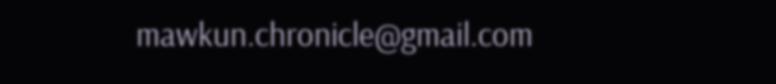mawkun.chronicle@gmail.com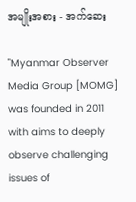အမျိုးအစား - အက်ဆေး

"Myanmar Observer Media Group [MOMG] was founded in 2011 with aims to deeply observe challenging issues of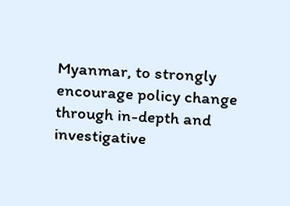Myanmar, to strongly encourage policy change through in-depth and investigative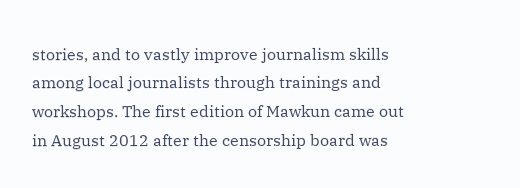stories, and to vastly improve journalism skills among local journalists through trainings and workshops. The first edition of Mawkun came out in August 2012 after the censorship board was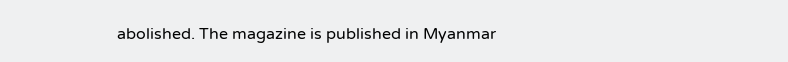abolished. The magazine is published in Myanmar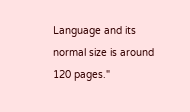Language and its normal size is around 120 pages."